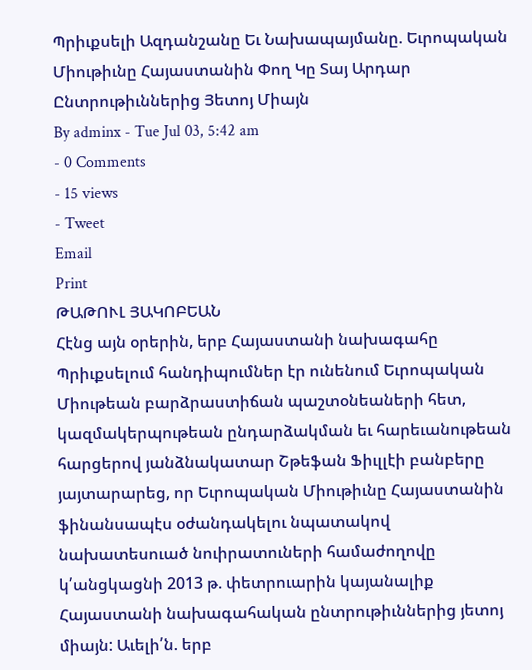Պրիւքսելի Ազդանշանը Եւ Նախապայմանը. Եւրոպական Միութիւնը Հայաստանին Փող Կը Տայ Արդար Ընտրութիւններից Յետոյ Միայն
By adminx - Tue Jul 03, 5:42 am
- 0 Comments
- 15 views
- Tweet
Email
Print
ԹԱԹՈՒԼ ՅԱԿՈԲԵԱՆ
Հէնց այն օրերին, երբ Հայաստանի նախագահը Պրիւքսելում հանդիպումներ էր ունենում Եւրոպական Միութեան բարձրաստիճան պաշտօնեաների հետ, կազմակերպութեան ընդարձակման եւ հարեւանութեան հարցերով յանձնակատար Շթեֆան Ֆիւլլէի բանբերը յայտարարեց, որ Եւրոպական Միութիւնը Հայաստանին ֆինանսապէս օժանդակելու նպատակով նախատեսուած նուիրատուների համաժողովը կ՛անցկացնի 2013 թ. փետրուարին կայանալիք Հայաստանի նախագահական ընտրութիւններից յետոյ միայն: Աւելի՛ն. երբ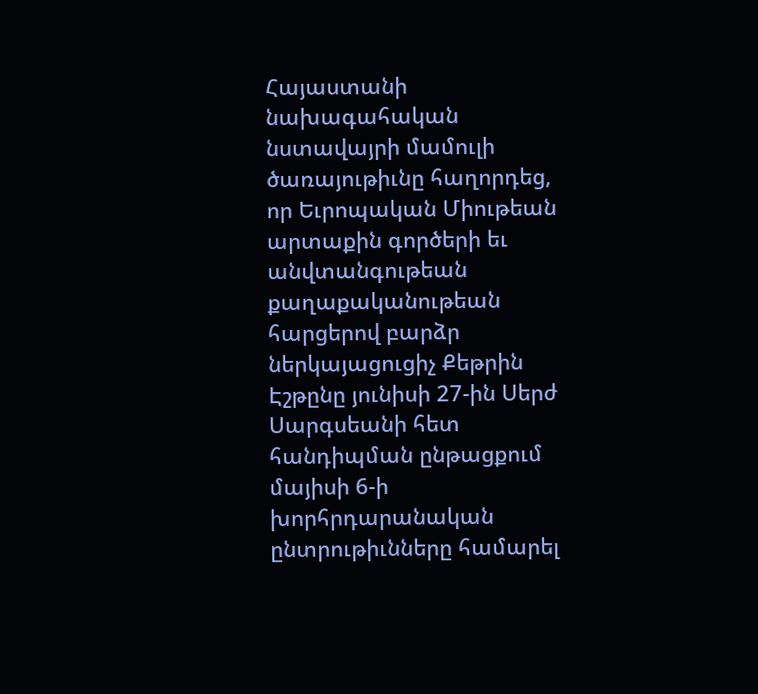Հայաստանի նախագահական նստավայրի մամուլի ծառայութիւնը հաղորդեց, որ Եւրոպական Միութեան արտաքին գործերի եւ անվտանգութեան քաղաքականութեան հարցերով բարձր ներկայացուցիչ Քեթրին Էշթընը յունիսի 27-ին Սերժ Սարգսեանի հետ հանդիպման ընթացքում մայիսի 6-ի խորհրդարանական ընտրութիւնները համարել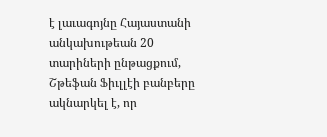է լաւագոյնը Հայաստանի անկախութեան 20 տարիների ընթացքում, Շթեֆան Ֆիւլլէի բանբերը ակնարկել է, որ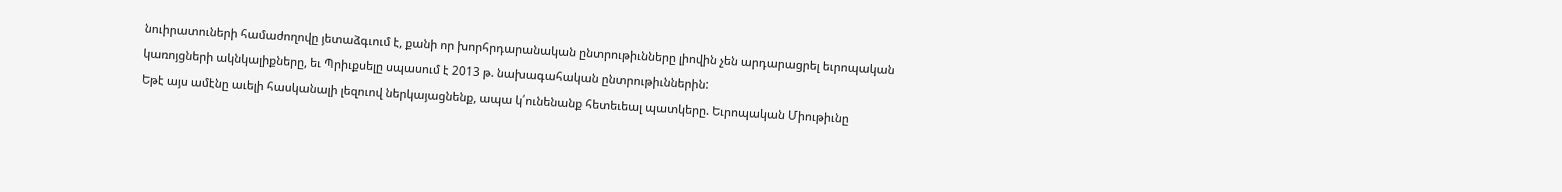նուիրատուների համաժողովը յետաձգւում է, քանի որ խորհրդարանական ընտրութիւնները լիովին չեն արդարացրել եւրոպական կառոյցների ակնկալիքները, եւ Պրիւքսելը սպասում է 2013 թ. նախագահական ընտրութիւններին:
Եթէ այս ամէնը աւելի հասկանալի լեզուով ներկայացնենք, ապա կ՛ունենանք հետեւեալ պատկերը. Եւրոպական Միութիւնը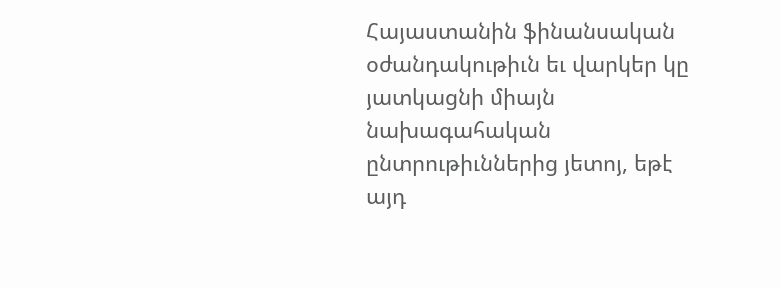Հայաստանին ֆինանսական օժանդակութիւն եւ վարկեր կը յատկացնի միայն նախագահական ընտրութիւններից յետոյ, եթէ այդ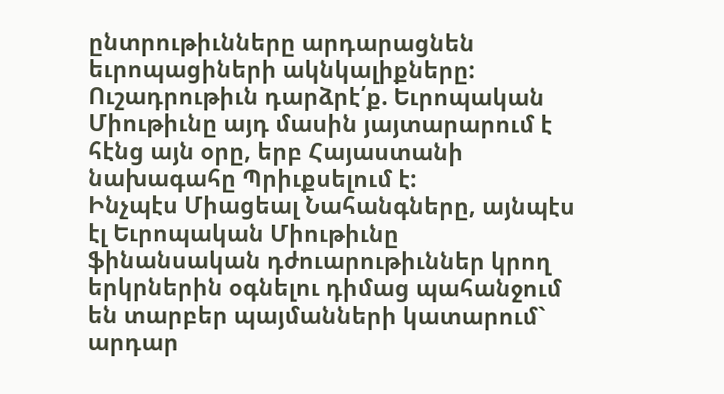ընտրութիւնները արդարացնեն եւրոպացիների ակնկալիքները: Ուշադրութիւն դարձրէ՛ք. Եւրոպական Միութիւնը այդ մասին յայտարարում է հէնց այն օրը, երբ Հայաստանի նախագահը Պրիւքսելում է:
Ինչպէս Միացեալ Նահանգները, այնպէս էլ Եւրոպական Միութիւնը ֆինանսական դժուարութիւններ կրող երկրներին օգնելու դիմաց պահանջում են տարբեր պայմանների կատարում` արդար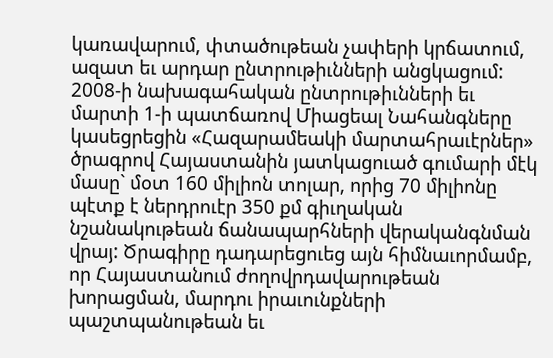կառավարում, փտածութեան չափերի կրճատում, ազատ եւ արդար ընտրութիւնների անցկացում: 2008-ի նախագահական ընտրութիւնների եւ մարտի 1-ի պատճառով Միացեալ Նահանգները կասեցրեցին «Հազարամեակի մարտահրաւէրներ» ծրագրով Հայաստանին յատկացուած գումարի մէկ մասը` մօտ 160 միլիոն տոլար, որից 70 միլիոնը պէտք է ներդրուէր 350 քմ գիւղական նշանակութեան ճանապարհների վերականգնման վրայ: Ծրագիրը դադարեցուեց այն հիմնաւորմամբ, որ Հայաստանում ժողովրդավարութեան խորացման, մարդու իրաւունքների պաշտպանութեան եւ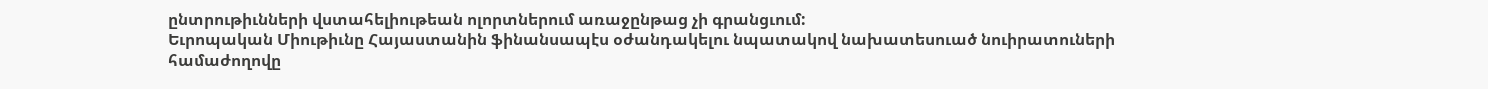ընտրութիւնների վստահելիութեան ոլորտներում առաջընթաց չի գրանցւում:
Եւրոպական Միութիւնը Հայաստանին ֆինանսապէս օժանդակելու նպատակով նախատեսուած նուիրատուների համաժողովը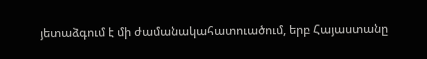յետաձգում է մի ժամանակահատուածում, երբ Հայաստանը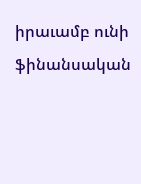իրաւամբ ունի ֆինանսական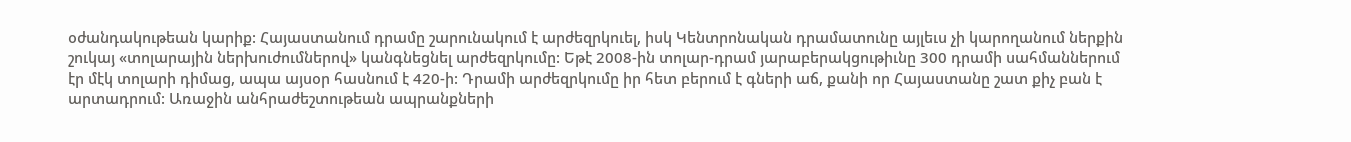օժանդակութեան կարիք: Հայաստանում դրամը շարունակում է արժեզրկուել, իսկ Կենտրոնական դրամատունը այլեւս չի կարողանում ներքին շուկայ «տոլարային ներխուժումներով» կանգնեցնել արժեզրկումը: Եթէ 2008-ին տոլար-դրամ յարաբերակցութիւնը 300 դրամի սահմաններում էր մէկ տոլարի դիմաց, ապա այսօր հասնում է 420-ի: Դրամի արժեզրկումը իր հետ բերում է գների աճ, քանի որ Հայաստանը շատ քիչ բան է արտադրում: Առաջին անհրաժեշտութեան ապրանքների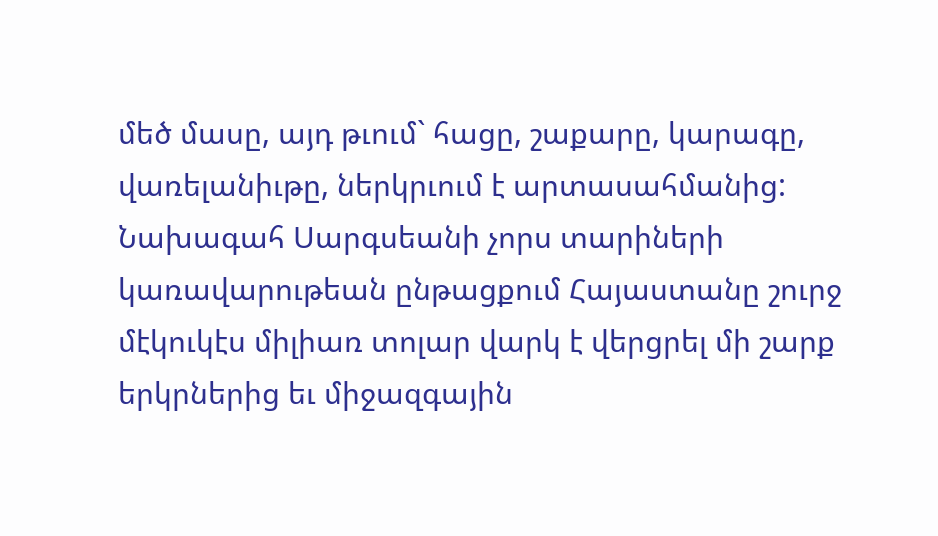մեծ մասը, այդ թւում` հացը, շաքարը, կարագը, վառելանիւթը, ներկրւում է արտասահմանից: Նախագահ Սարգսեանի չորս տարիների կառավարութեան ընթացքում Հայաստանը շուրջ մէկուկէս միլիառ տոլար վարկ է վերցրել մի շարք երկրներից եւ միջազգային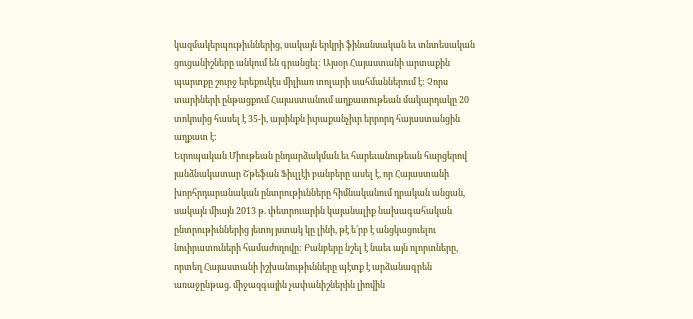կազմակերպութիւններից, սակայն երկրի ֆինանսական եւ տնտեսական ցուցանիշները անկում են գրանցել: Այսօր Հայաստանի արտաքին պարտքը շուրջ երեքուկէս միլիառ տոլարի սահմաններում է: Չորս տարիների ընթացքում Հայաստանում աղքատութեան մակարդակը 20 տոկոսից հասել է 35-ի, այսինքն իւրաքանչիւր երրորդ հայաստանցին աղքատ է:
Եւրոպական Միութեան ընդարձակման եւ հարեւանութեան հարցերով յանձնակատար Շթեֆան Ֆիւլլէի բանբերը ասել է, որ Հայաստանի խորհրդարանական ընտրութիւնները հիմնականում դրական անցան, սակայն միայն 2013 թ. փետրուարին կայանալիք նախագահական ընտրութիւններից յետոյ յստակ կը լինի, թէ ե՛րբ է անցկացուելու նուիրատուների համաժողովը: Բանբերը նշել է նաեւ այն ոլորտները, որտեղ Հայաստանի իշխանութիւնները պէտք է արձանագրեն առաջընթաց. միջազգային չափանիշներին լիովին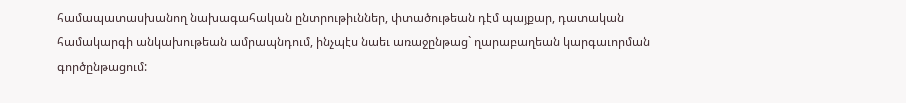համապատասխանող նախագահական ընտրութիւններ, փտածութեան դէմ պայքար, դատական համակարգի անկախութեան ամրապնդում, ինչպէս նաեւ առաջընթաց` ղարաբաղեան կարգաւորման գործընթացում: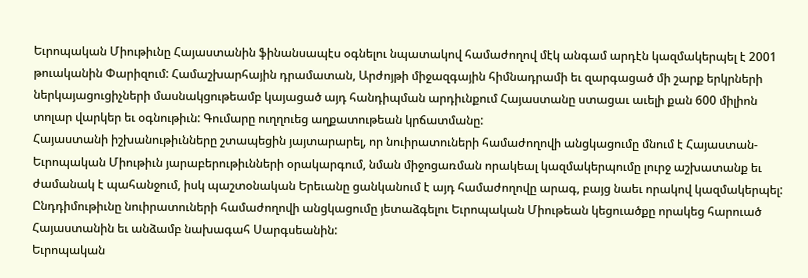Եւրոպական Միութիւնը Հայաստանին ֆինանսապէս օգնելու նպատակով համաժողով մէկ անգամ արդէն կազմակերպել է 2001 թուականին Փարիզում: Համաշխարհային դրամատան, Արժոյթի միջազգային հիմնադրամի եւ զարգացած մի շարք երկրների ներկայացուցիչների մասնակցութեամբ կայացած այդ հանդիպման արդիւնքում Հայաստանը ստացաւ աւելի քան 600 միլիոն տոլար վարկեր եւ օգնութիւն: Գումարը ուղղուեց աղքատութեան կրճատմանը:
Հայաստանի իշխանութիւնները շտապեցին յայտարարել, որ նուիրատուների համաժողովի անցկացումը մնում է Հայաստան-Եւրոպական Միութիւն յարաբերութիւնների օրակարգում, նման միջոցառման որակեալ կազմակերպումը լուրջ աշխատանք եւ ժամանակ է պահանջում, իսկ պաշտօնական Երեւանը ցանկանում է այդ համաժողովը արագ, բայց նաեւ որակով կազմակերպել: Ընդդիմութիւնը նուիրատուների համաժողովի անցկացումը յետաձգելու Եւրոպական Միութեան կեցուածքը որակեց հարուած Հայաստանին եւ անձամբ նախագահ Սարգսեանին:
Եւրոպական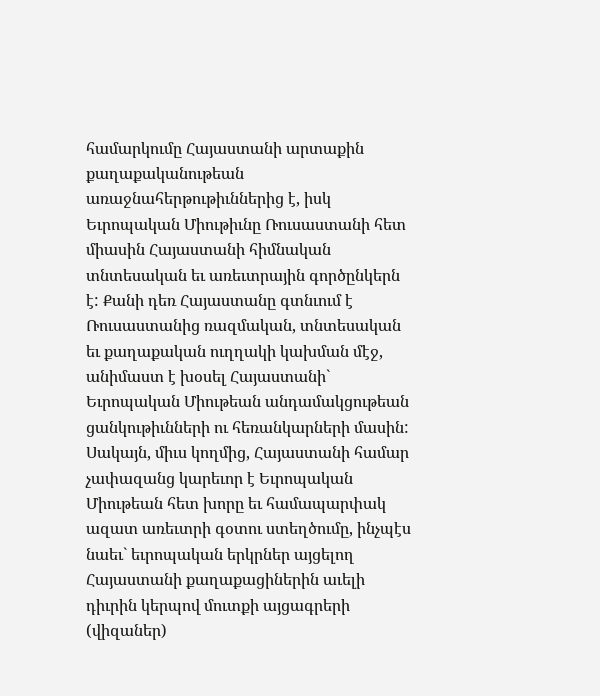համարկումը Հայաստանի արտաքին քաղաքականութեան առաջնահերթութիւններից է, իսկ Եւրոպական Միութիւնը Ռուսաստանի հետ միասին Հայաստանի հիմնական տնտեսական եւ առեւտրային գործընկերն է: Քանի դեռ Հայաստանը գտնւում է Ռուսաստանից ռազմական, տնտեսական եւ քաղաքական ուղղակի կախման մէջ, անիմաստ է խօսել Հայաստանի` Եւրոպական Միութեան անդամակցութեան ցանկութիւնների ու հեռանկարների մասին: Սակայն, միւս կողմից, Հայաստանի համար չափազանց կարեւոր է Եւրոպական Միութեան հետ խորը եւ համապարփակ ազատ առեւտրի գօտու ստեղծումը, ինչպէս նաեւ` եւրոպական երկրներ այցելող Հայաստանի քաղաքացիներին աւելի դիւրին կերպով մուտքի այցագրերի (վիզաներ)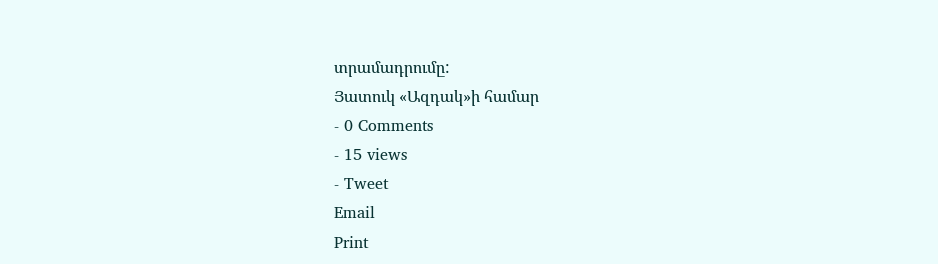տրամադրումը:
Յատուկ «Ազդակ»ի համար
- 0 Comments
- 15 views
- Tweet
Email
Print